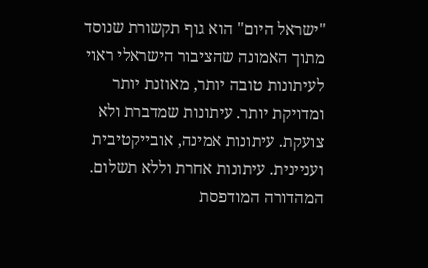"ישראל היום" הוא גוף תקשורת שנוסד מתוך האמונה שהציבור הישראלי ראוי לעיתונות טובה יותר, מאוזנת יותר ומדויקת יותר. עיתונות שמדברת ולא צועקת. עיתונות אמינה, אובייקטיבית ועניינית. עיתונות אחרת וללא תשלום. המהדורה המודפסת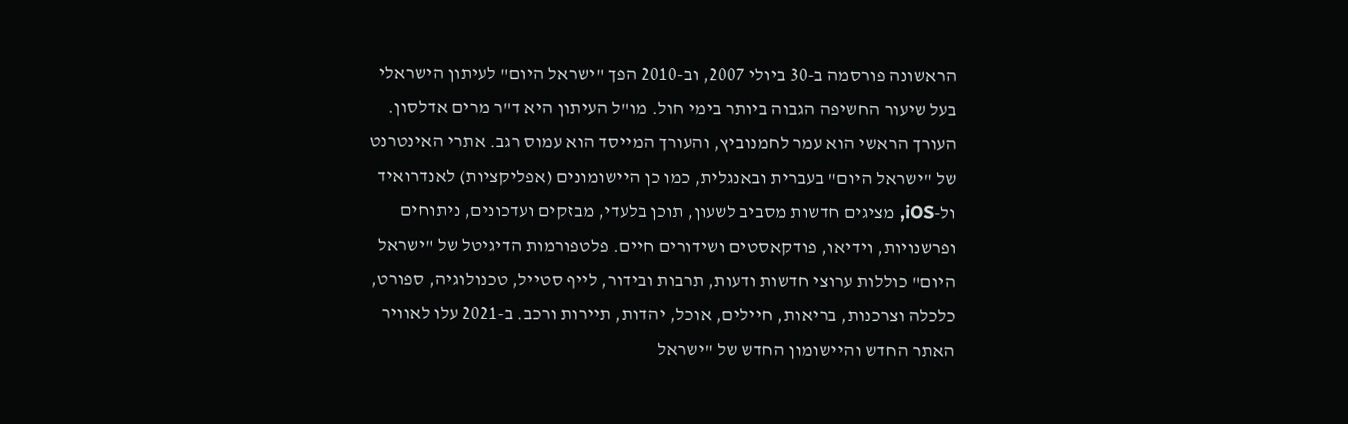הראשונה פורסמה ב-30 ביולי 2007, וב-2010 הפך "ישראל היום" לעיתון הישראלי בעל שיעור החשיפה הגבוה ביותר בימי חול. מו"ל העיתון היא ד"ר מרים אדלסון. העורך הראשי הוא עמר לחמנוביץ, והעורך המייסד הוא עמוס רגב. אתרי האינטרנט של "ישראל היום" בעברית ובאנגלית, כמו כן היישומונים (אפליקציות) לאנדרואיד ול-iOS, מציגים חדשות מסביב לשעון, תוכן בלעדי, מבזקים ועדכונים, ניתוחים ופרשנויות, וידיאו, פודקאסטים ושידורים חיים. פלטפורמות הדיגיטל של "ישראל היום" כוללות ערוצי חדשות ודעות, תרבות ובידור, לייף סטייל, טכנולוגיה, ספורט, כלכלה וצרכנות, בריאות, חיילים, אוכל, יהדות, תיירות ורכב. ב-2021 עלו לאוויר האתר החדש והיישומון החדש של "ישראל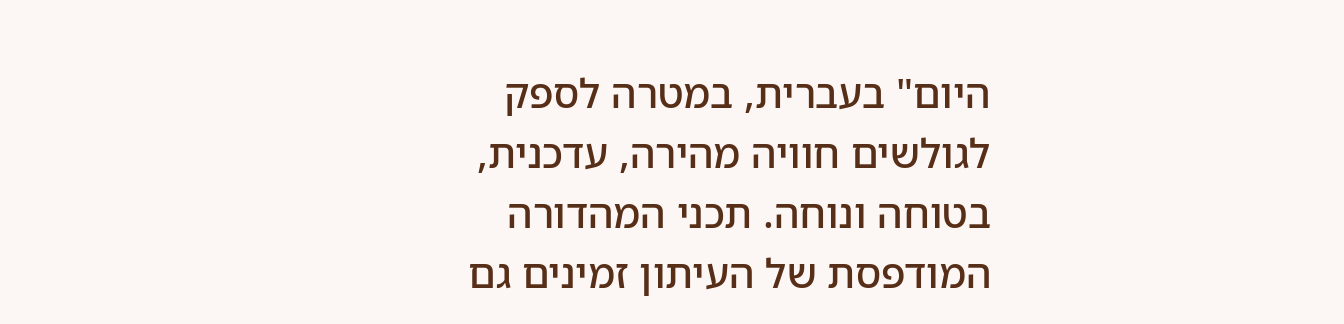היום" בעברית, במטרה לספק לגולשים חוויה מהירה, עדכנית, בטוחה ונוחה. תכני המהדורה המודפסת של העיתון זמינים גם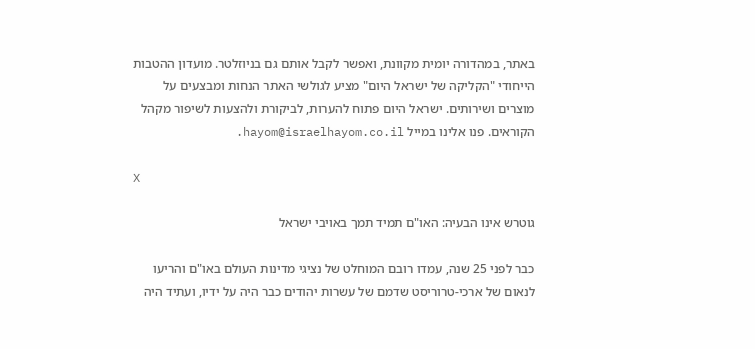באתר, במהדורה יומית מקוונת, ואפשר לקבל אותם גם בניוזלטר. מועדון ההטבות הייחודי "הקליקה של ישראל היום" מציע לגולשי האתר הנחות ומבצעים על מוצרים ושירותים. ישראל היום פתוח להערות, לביקורת ולהצעות לשיפור מקהל הקוראים. פנו אלינו במייל hayom@israelhayom.co.il.

X

גוטרש אינו הבעיה: האו"ם תמיד תמך באויבי ישראל

כבר לפני 25 שנה, עמדו רובם המוחלט של נציגי מדינות העולם באו"ם והריעו לנאום של ארכי-טרוריסט שדמם של עשרות יהודים כבר היה על ידיו, ועתיד היה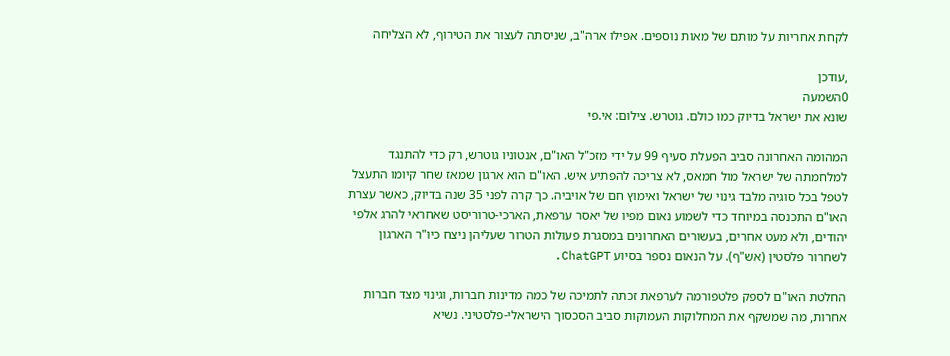לקחת אחריות על מותם של מאות נוספים. אפילו ארה"ב, שניסתה לעצור את הטירוף, לא הצליחה

,עודכן
0השמעה
שונא את ישראל בדיוק כמו כולם. גוטרש. צילום: אי.פי

המהומה האחרונה סביב הפעלת סעיף 99 על ידי מזכ"ל האו"ם, אנטוניו גוטרש, רק כדי להתנגד למלחמתה של ישראל מול חמאס, לא צריכה להפתיע איש. האו"ם הוא ארגון שמאז שחר קיומו התעצל לטפל בכל סוגיה מלבד גינוי של ישראל ואימוץ חם של אויביה. כך קרה לפני 35 שנה בדיוק, כאשר עצרת האו"ם התכנסה במיוחד כדי לשמוע נאום מפיו של יאסר ערפאת, הארכי-טרוריסט שאחראי להרג אלפי יהודים, ולא מעט אחרים, בעשורים האחרונים במסגרת פעולות הטרור שעליהן ניצח כיו"ר הארגון לשחרור פלסטין (אש"ף). על הנאום נספר בסיוע ChatGPT.

החלטת האו"ם לספק פלטפורמה לערפאת זכתה לתמיכה של כמה מדינות חברות, וגינוי מצד חברות אחרות, מה שמשקף את המחלוקות העמוקות סביב הסכסוך הישראלי-פלסטיני. נשיא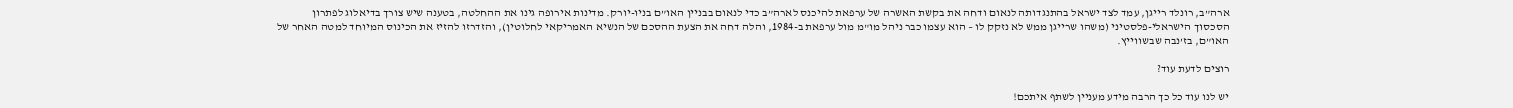ארה”ב, רונלד רייגן, עמד לצד ישראל בהתנגדותה לנאום ודחה את בקשת האשרה של ערפאת להיכנס לארה”ב כדי לנאום בבניין האו”ם בניו-יורק. מדינות אירופה גינו את ההחלטה, בטענה שיש צורך בדיאלוג לפתרון הסכסוך הישראלי-פלסטיני (משהו שרייגן ממש לא נזקק לו – הוא עצמו כבר ניהל מו"מ מול ערפאת ב-1984, והלה דחה את הצעת ההסכם של הנשיא האמריקאי לחלוטין), והזדרזו להזיז את הכינוס המיוחד למטה האחר של האו”ם, בז’נבה שבשווייץ.

רוצים לדעת עוד?

יש לנו עוד כל כך הרבה מידע מעניין לשתף איתכם!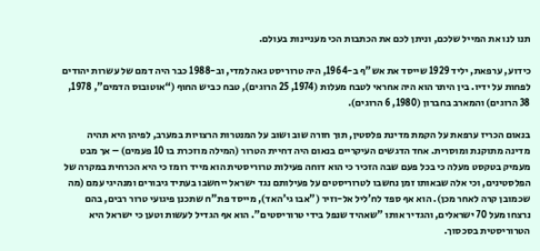תנו לנו את המייל שלכם, וניתן לכם את הכתבות הכי מעניינות בעולם.

כידוע, ערפאת, יליד 1929 שייסד את אש"ף ב-1964, היה טרוריסט גאה למדי, וב-1988 כבר היה דמם של עשרות יהודים לפחות על ידיו. בין היתר הוא היה אחראי לטבח מעלות (1974, 25 הרוגים), טבח כביש החוף (“אוטובוס הדמים”, 1978, 38 הרוגים) והמארב בחברון (1980, 6 הרוגים).

בנאום הכריז ערפאת על הקמת מדינת פלסטין, תוך חזרה שוב ושוב על המנטרות הרצויות במערב, לפיהן היא תהיה מדינה מתוקנת ומוסרית. אחד הדגשים העיקריים בנאום היה דחיית הטרור (המילה מוזכרת בו 10 פעמים) – אך מבט מעמיק בטקסט מעלה כי בכל פעם שבה הזכיר כי הוא דוחה פעילות טרוריסטית הוא מייד רומז כי היא הכרחית במקרה של הפלסטינים, וכי אלה שבאותו זמן נחשבו לטרוריסטים על פעילותם נגד ישראל ייחשבו בעתיד גיבורים ומנהיגי עמם (מה שכמובן קרה לאחר מכן). הוא אף ספד לח’ליל אל-וזיר ("אבו גי’האד), מייסד פת"ח שתכנן פיגועי טרור רבים, בהם נרצחו מעל 70 ישראלים, והגדיר אותו "שאהיד שנפל בידי טרוריסטים". הוא אף הגדיל לעשות וטען כי ישראל היא הטרוריסטית בסכסוך.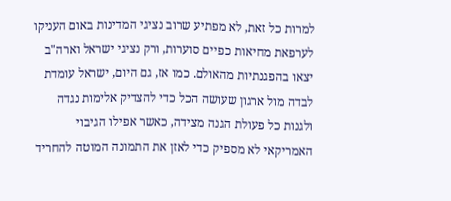למרות כל זאת, לא מפתיע שרוב נציגי המדינות באום העניקו לערפאת מחיאות כפיים סוערות, ורק נציגי ישראל וארה"ב יצאו בהפגנתיות מהאולם. כמו אז, גם היום, ישראל עומדת לבדה מול ארגון שעושה הכל כדי להצדיק אלימות נגדה ולגנות כל פעולת הגנה מצידה, כאשר אפילו הגיבוי האמריקאי לא מספיק כדי לאזן את התמונה המוטה להחריד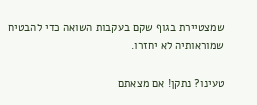שמצטיירת בגוף שקם בעקבות השואה כדי להבטיח שמוראותיה לא יחזרו.

טעינו? נתקן! אם מצאתם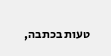טעות בכתבה,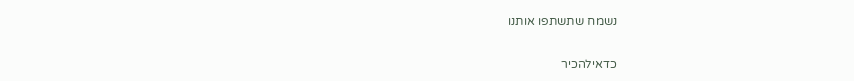נשמח שתשתפו אותנו

כדאילהכיר